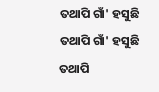ତଥାପି ଗାଁ' ହସୁଛି
ତଥାପି ଗାଁ' ହସୁଛି
ତଥାପି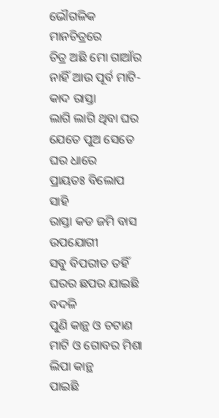ଭୌଗଳିକ ମାନଚିତ୍ରରେ
ଚିତ୍ର ଅଛି ମୋ ଗାଆଁର
ନାହିଁ ଆଉ ପୂର୍ବ ମାଟି-କାଦ ରାସ୍ତା
ଲାଗି ଲାଗି ଥିବା ଘର
ଯେତେ ପୁଅ ସେତେ ଘର ଧାରେ
ପ୍ରାୟତଃ ବିଲୋପ ସାହି
ରାସ୍ତା କଡ ଜମି ବାସ ଉପଯୋଗୀ
ସବୁ ବିପରୀତ ତହିଁ
ଘରର ଛପର ଯାଇଛି ବଦଳି
ପୁଣି କାନ୍ଥ ଓ ଚଟାଣ
ମାଟି ଓ ଗୋବର ମିଶା ଲିପା କାନ୍ଥ
ପାଇଛି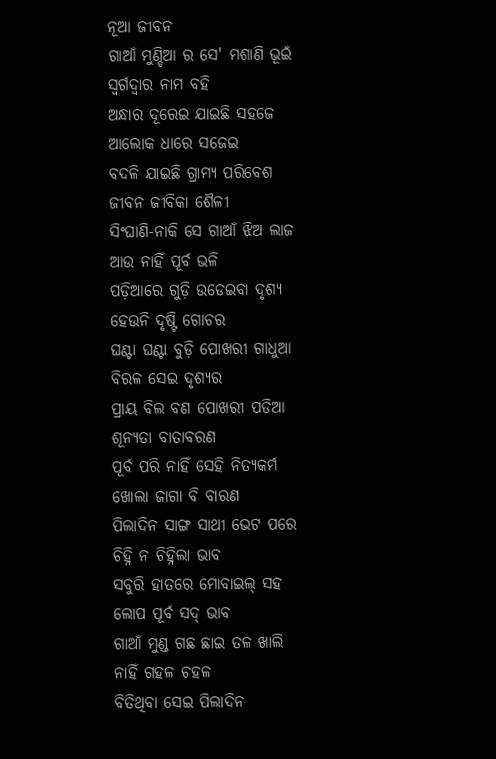ନୂଆ ଜୀବନ
ଗାଆଁ ମୁଣ୍ଡିଆ ର ସେ' ମଶାଣି ଭୂଇଁ
ସ୍ଵର୍ଗଦ୍ଵାର ନାମ ବହି
ଅନ୍ଧାର ଦୂରେଇ ଯାଇଛି ସହଜେ
ଆଲୋକ ଧାରେ ସଜେଇ
ବଦଳି ଯାଇଛି ଗ୍ରାମ୍ୟ ପରିବେଶ
ଜୀବନ ଜୀବିକା ଶୈଳୀ
ସିଂଘାଣି-ନାକି ସେ ଗାଆଁ ଝିଅ ଲାଜ
ଆଉ ନାହିଁ ପୂର୍ବ ଭଳି
ପଡ଼ିଆରେ ଗୁଡ଼ି ଉଡେଇବା ଦୃଶ୍ୟ
ହେଉନି ଦୃଷ୍ଟି ଗୋଚର
ଘଣ୍ଟା ଘଣ୍ଟା ବୁଡ଼ି ପୋଖରୀ ଗାଧୁଆ
ବିରଳ ସେଇ ଦୃଶ୍ୟର
ପ୍ରାୟ ବିଲ ବଣ ପୋଖରୀ ପଡିଆ
ଶୂନ୍ୟତା ବାତାବରଣ
ପୂର୍ବ ପରି ନାହିଁ ସେହି ନିତ୍ୟକର୍ମ
ଖୋଲା ଜାଗା ବି ବାରଣ
ପିଲାଦିନ ସାଙ୍ଗ ସାଥୀ ଭେଟ ପରେ
ଚିହ୍ନି ନ ଚିହ୍ନିଲା ଭାବ
ସବୁରି ହାତରେ ମୋବାଇଲ୍ ସହ
ଲୋପ ପୂର୍ବ ସଦ୍ ଭାବ
ଗାଆଁ ମୁଣ୍ଡ ଗଛ ଛାଇ ତଳ ଖାଲି
ନାହିଁ ଗହଳ ଚହଳ
ବିତିଥିବା ସେଇ ପିଲାଦିନ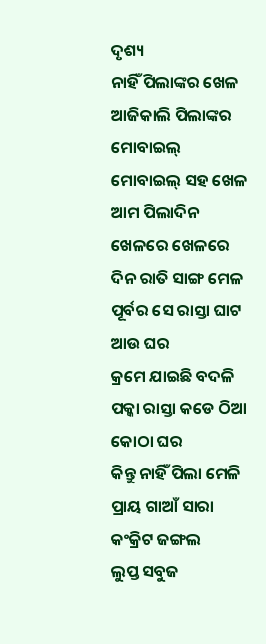ଦୃଶ୍ୟ
ନାହିଁ ପିଲାଙ୍କର ଖେଳ
ଆଜିକାଲି ପିଲାଙ୍କର ମୋବାଇଲ୍
ମୋବାଇଲ୍ ସହ ଖେଳ
ଆମ ପିଲାଦିନ ଖେଳରେ ଖେଳରେ
ଦିନ ରାତି ସାଙ୍ଗ ମେଳ
ପୂର୍ବର ସେ ରାସ୍ତା ଘାଟ ଆଉ ଘର
କ୍ରମେ ଯାଇଛି ବଦଳି
ପକ୍କା ରାସ୍ତା କଡେ ଠିଆ କୋଠା ଘର
କିନ୍ତୁ ନାହିଁ ପିଲା ମେଳି
ପ୍ରାୟ ଗାଆଁ ସାରା କଂକ୍ରିଟ ଜଙ୍ଗଲ
ଲୁପ୍ତ ସବୁଜ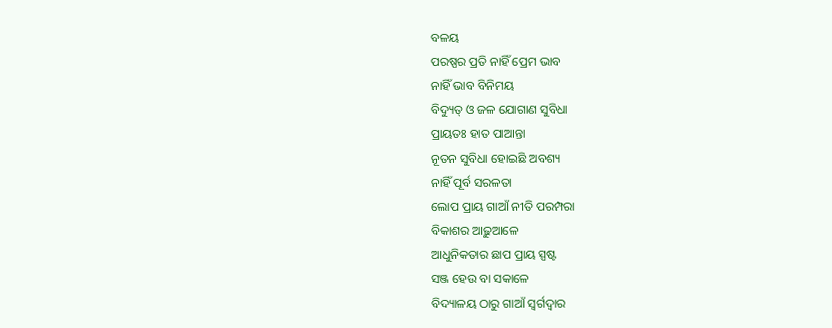ବଳୟ
ପରଷ୍ପର ପ୍ରତି ନାହିଁ ପ୍ରେମ ଭାବ
ନାହିଁ ଭାବ ବିନିମୟ
ବିଦ୍ୟୁତ୍ ଓ ଜଳ ଯୋଗାଣ ସୁବିଧା
ପ୍ରାୟତଃ ହାତ ପାଆନ୍ତା
ନୂତନ ସୁବିଧା ହୋଇଛି ଅବଶ୍ୟ
ନାହିଁ ପୂର୍ବ ସରଳତା
ଲୋପ ପ୍ରାୟ ଗାଆଁ ନୀତି ପରମ୍ପରା
ବିକାଶର ଆଢ଼ୁଆଳେ
ଆଧୁନିକତାର ଛାପ ପ୍ରାୟ ସ୍ପଷ୍ଟ
ସଞ୍ଜ ହେଉ ବା ସକାଳେ
ବିଦ୍ୟାଳୟ ଠାରୁ ଗାଆଁ ସ୍ଵର୍ଗଦ୍ଵାର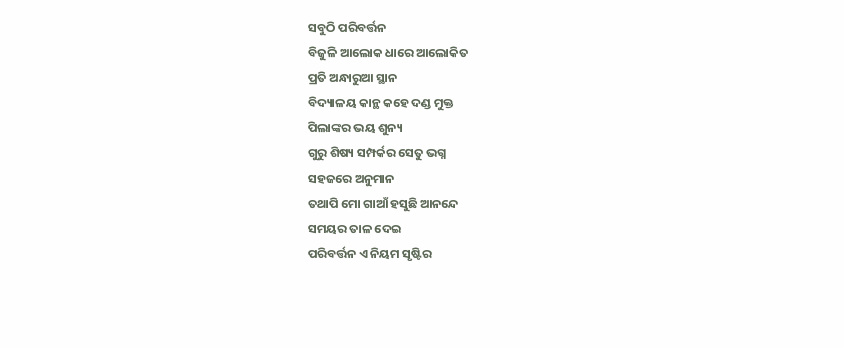ସବୁଠି ପରିବର୍ତ୍ତନ
ବିଜୁଳି ଆଲୋକ ଧାରେ ଆଲୋକିତ
ପ୍ରତି ଅନ୍ଧାରୁଆ ସ୍ଥାନ
ବିଦ୍ୟାଳୟ କାନ୍ଥ କହେ ଦଣ୍ଡ ମୁକ୍ତ
ପିଲାଙ୍କର ଭୟ ଶୁନ୍ୟ
ଗୁରୁ ଶିଷ୍ୟ ସମ୍ପର୍କର ସେତୁ ଭଗ୍ନ
ସହଜରେ ଅନୁମାନ
ତଥାପି ମୋ ଗାଆଁ ହସୁଛି ଆନନ୍ଦେ
ସମୟର ତାଳ ଦେଇ
ପରିବର୍ତ୍ତନ ଏ ନିୟମ ସୃଷ୍ଟିର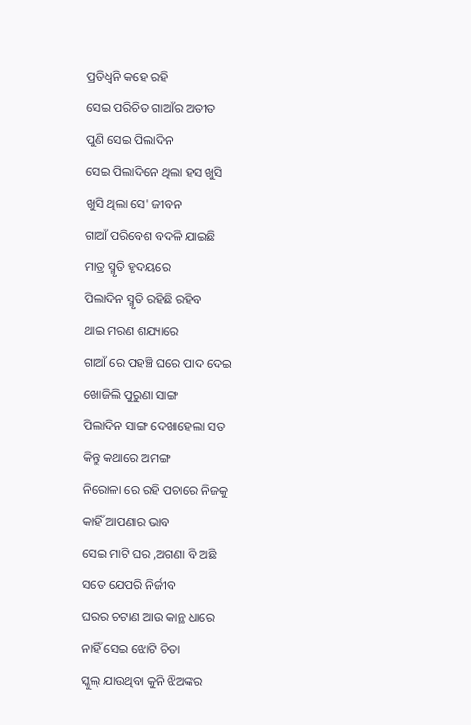ପ୍ରତିଧ୍ଵନି କହେ ରହି
ସେଇ ପରିଚିତ ଗାଆଁର ଅତୀତ
ପୁଣି ସେଇ ପିଲାଦିନ
ସେଇ ପିଲାଦିନେ ଥିଲା ହସ ଖୁସି
ଖୁସି ଥିଲା ସେ' ଜୀବନ
ଗାଆଁ ପରିବେଶ ବଦଳି ଯାଇଛି
ମାତ୍ର ସ୍ମୃତି ହୃଦୟରେ
ପିଲାଦିନ ସ୍ମୃତି ରହିଛି ରହିବ
ଥାଇ ମରଣ ଶଯ୍ୟାରେ
ଗାଆଁ ରେ ପହଞ୍ଚି ଘରେ ପାଦ ଦେଇ
ଖୋଜିଲି ପୁରୁଣା ସାଙ୍ଗ
ପିଲାଦିନ ସାଙ୍ଗ ଦେଖାହେଲା ସତ
କିନ୍ତୁ କଥାରେ ଅମଙ୍ଗ
ନିରୋଳା ରେ ରହି ପଚାରେ ନିଜକୁ
କାହିଁ ଆପଣାର ଭାବ
ସେଇ ମାଟି ଘର ,ଅଗଣା ବି ଅଛି
ସତେ ଯେପରି ନିର୍ଜୀବ
ଘରର ଚଟାଣ ଆଉ କାନ୍ଥ ଧାରେ
ନାହିଁ ସେଇ ଝୋଟି ଚିତା
ସ୍କୁଲ୍ ଯାଉଥିବା କୁନି ଝିଅଙ୍କର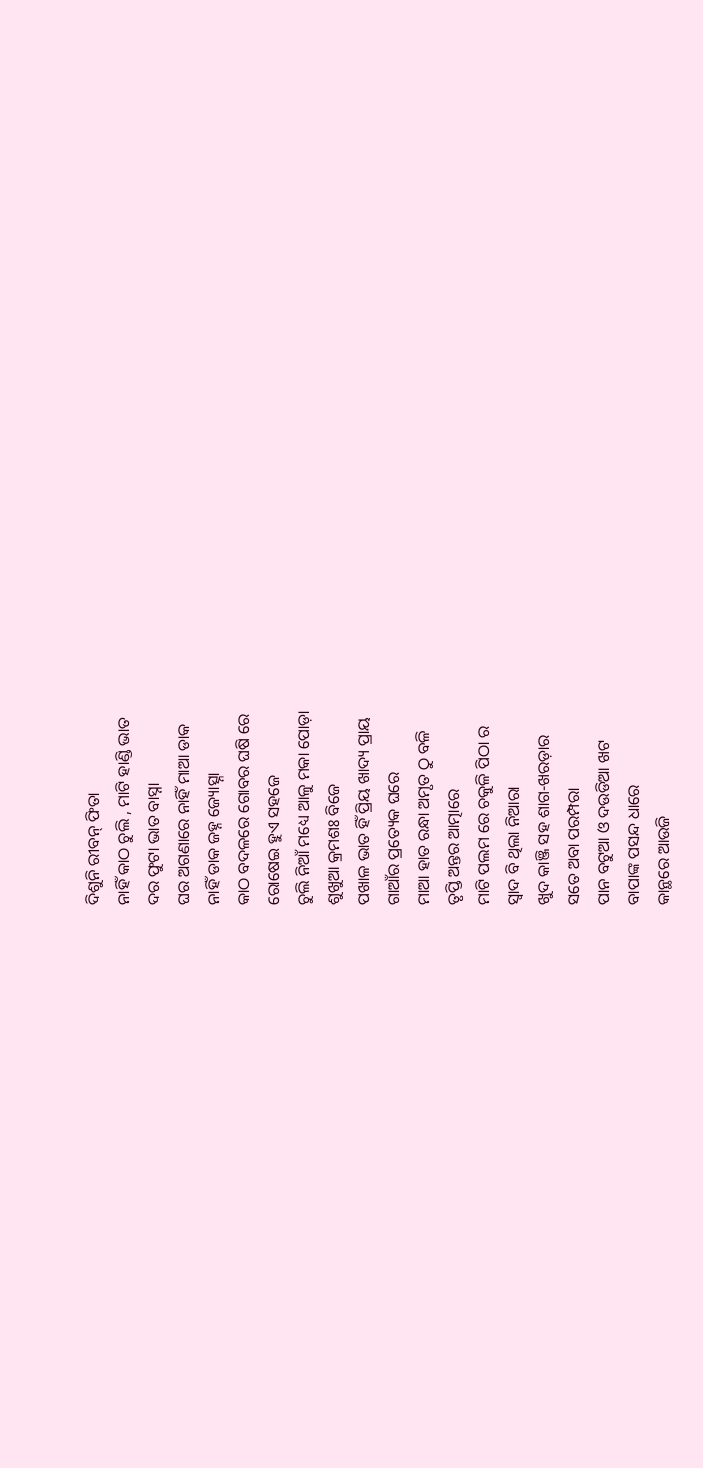ଦିଶୁନି ରୀବନ୍ ଫିତା
ନାହିଁ କାଠ ଚୁଲି , ମାଟି ହାଣ୍ଡି ଭାତ
ଦର ଫୁଟା ଭାତ ବାସ୍ନା
ଘର ଅଗଣାରେ ନାହିଁ ମାଆ ଡାକ
ନାହିଁ ଡାକ ଜହ୍ନ ଜ୍ୟୋତ୍ସ୍ନା
କାଠ ବଦଳରେ ଗୋବର ଘଷି ରେ
ରୋଷେଇ ହୁଏ ସହଜେ
ଚୁଲି ନିଆଁ ମଧ୍ୟେ ଆଳୁ ମକା ପୋଡ଼ା
ଶୁଖୁଆ କ୍ରମଶଃ ବିଜେ
ପଖାଳ ଭାତ ହିଁ ପ୍ରିୟ ଖାଦ୍ୟ ପ୍ରାୟ
ଗାଆଁର ପ୍ରତ୍ୟେକ ଘରେ
ମାଆ ହାତ ରନ୍ଧା ଅମୃତ ଠୁ ବଳି
ତୃପ୍ତି ଅନ୍ତର ଆତ୍ମାରେ
ମାଟି ପଲମ ରେ ଚକୁଳି ପିଠା ର
ସ୍ଵାଦ ବି ଥିଲା ନିଆରା
ଖୁଦ କାଞ୍ଜି ସହ ଶାଗ-ଖରଡ଼ାର
ସତେ ଅବା ପରମ୍ପରା
ପାନ ବଟୁଆ ଓ ଦଉଡିଆ ଖଟ
ବାପାଙ୍କ ପସନ୍ଦ ଧାରେ
କାନ୍ଥରେ ଆଉଜି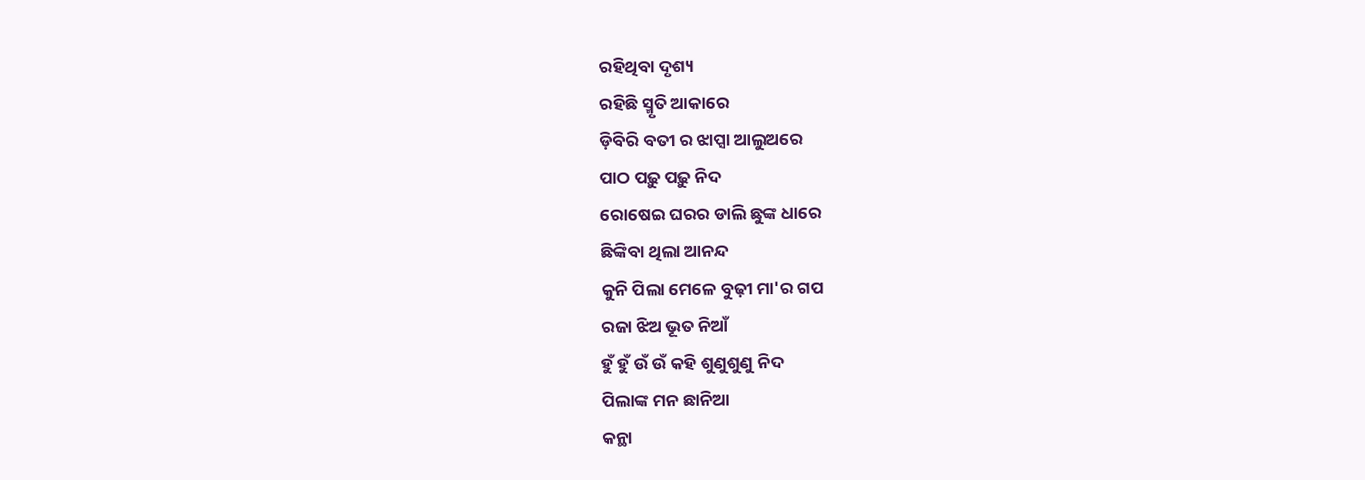ରହିଥିବା ଦୃଶ୍ୟ
ରହିଛି ସ୍ମୃତି ଆକାରେ
ଡ଼ିବିରି ବତୀ ର ଝାପ୍ସା ଆଲୁଅରେ
ପାଠ ପଢ଼ୁ ପଢ଼ୁ ନିଦ
ରୋଷେଇ ଘରର ଡାଲି ଛୁଙ୍କ ଧାରେ
ଛିଙ୍କିବା ଥିଲା ଆନନ୍ଦ
କୁନି ପିଲା ମେଳେ ବୁଢ଼ୀ ମା'ର ଗପ
ରଜା ଝିଅ ଭୂତ ନିଆଁ
ହୁଁ ହୁଁ ଉଁ ଉଁ କହି ଶୁଣୁଶୁଣୁ ନିଦ
ପିଲାଙ୍କ ମନ ଛାନିଆ
କନ୍ଥା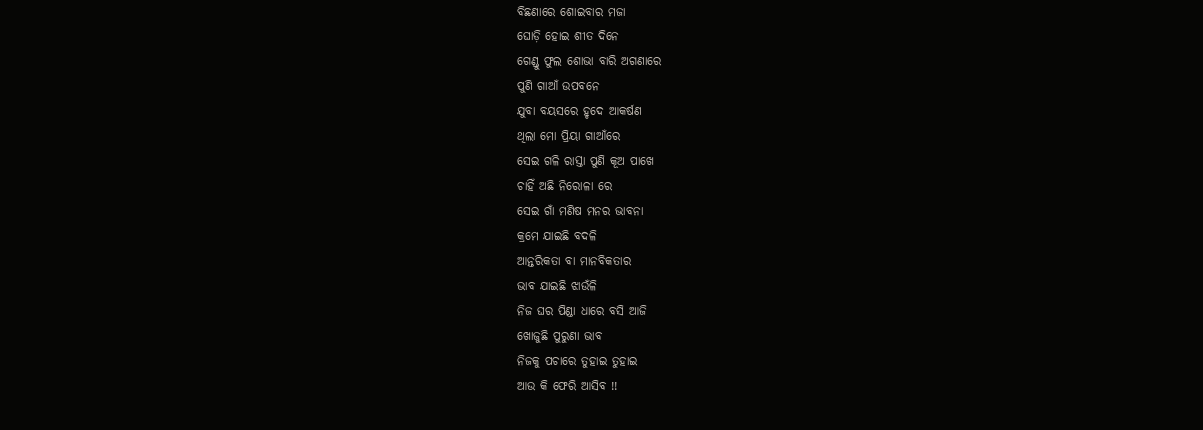ବିଛଣାରେ ଶୋଇବାର ମଜା
ଘୋଡ଼ି ହୋଇ ଶୀତ ଦିନେ
ଗେଣ୍ଡୁ ଫୁଲ ଶୋଭା ବାରି ଅଗଣାରେ
ପୁଣି ଗାଆଁ ଉପବନେ
ଯୁବା ବୟସରେ ହୃଦେ ଆକର୍ଷଣ
ଥିଲା ମୋ ପ୍ରିୟା ଗାଆଁରେ
ସେଇ ଗଳି ରାସ୍ତା ପୁଣି କୂଅ ପାଖେ
ଚାହିଁ ଅଛି ନିରୋଳା ରେ
ସେଇ ଗାଁ ମଣିଷ ମନର ଭାବନା
କ୍ରମେ ଯାଇଛି ବଦଳି
ଆନ୍ତରିକତା ବା ମାନବିକତାର
ଭାବ ଯାଇଛି ଝାଉଁଳି
ନିଜ ଘର ପିଣ୍ଡା ଧାରେ ବସି ଆଜି
ଖୋଜୁଛି ପୁରୁଣା ଭାବ
ନିଜକୁ ପଚାରେ ତୁହାଇ ତୁହାଇ
ଆଉ କି ଫେରି ଆସିବ !!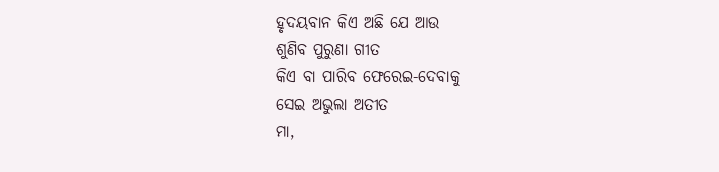ହୃଦୟବାନ କିଏ ଅଛି ଯେ ଆଉ
ଶୁଣିବ ପୁରୁଣା ଗୀତ
କିଏ ବା ପାରିବ ଫେରେଇ-ଦେବାକୁ
ସେଇ ଅଭୁଲା ଅତୀତ
ମା,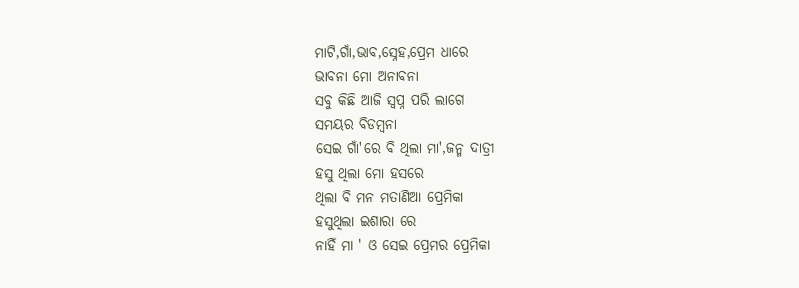ମାଟି,ଗାଁ,ଭାବ,ସ୍ନେହ,ପ୍ରେମ ଧାରେ
ଭାବନା ମୋ ଅନାବନା
ସବୁ କିଛି ଆଜି ସ୍ବପ୍ନ ପରି ଲାଗେ
ସମୟର ବିଡମ୍ବନା
ସେଇ ଗାଁ'ରେ ବି ଥିଲା ମା',ଜନ୍ମ ଦାତ୍ରୀ
ହସୁ ଥିଲା ମୋ ହସରେ
ଥିଲା ବି ମନ ମତାଣିଆ ପ୍ରେମିକା
ହସୁଥିଲା ଇଶାରା ରେ
ନାହିଁ ମା ' ଓ ସେଇ ପ୍ରେମର ପ୍ରେମିକା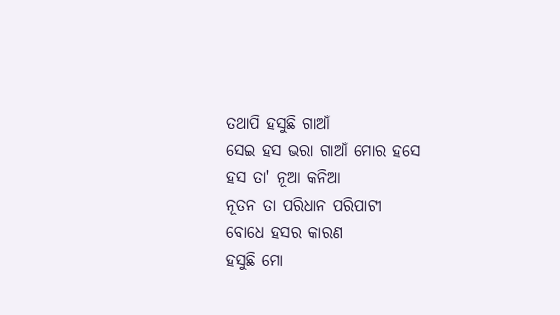ତଥାପି ହସୁଛି ଗାଆଁ
ସେଇ ହସ ଭରା ଗାଆଁ ମୋର ହସେ
ହସ ତା' ନୂଆ କନିଆ
ନୂତନ ତା ପରିଧାନ ପରିପାଟୀ
ବୋଧେ ହସର କାରଣ
ହସୁଛି ମୋ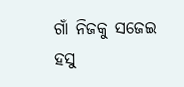ଗାଁ ନିଜକୁ ସଜେଇ
ହସୁ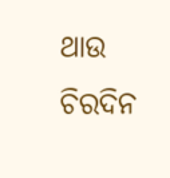ଥାଉ ଚିରଦିନ